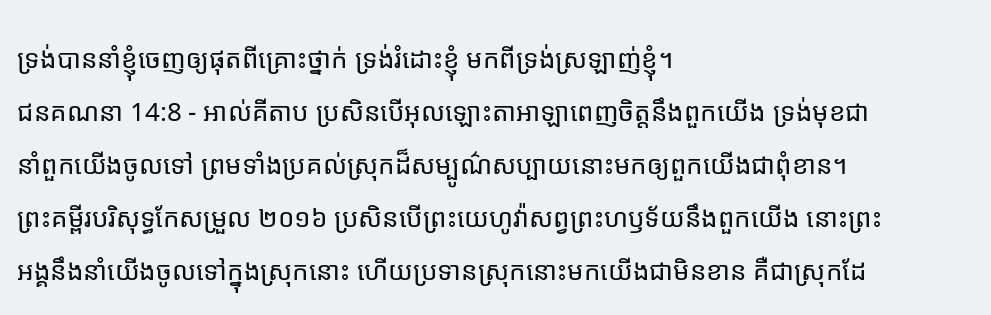ទ្រង់បាននាំខ្ញុំចេញឲ្យផុតពីគ្រោះថ្នាក់ ទ្រង់រំដោះខ្ញុំ មកពីទ្រង់ស្រឡាញ់ខ្ញុំ។
ជនគណនា 14:8 - អាល់គីតាប ប្រសិនបើអុលឡោះតាអាឡាពេញចិត្តនឹងពួកយើង ទ្រង់មុខជានាំពួកយើងចូលទៅ ព្រមទាំងប្រគល់ស្រុកដ៏សម្បូណ៌សប្បាយនោះមកឲ្យពួកយើងជាពុំខាន។ ព្រះគម្ពីរបរិសុទ្ធកែសម្រួល ២០១៦ ប្រសិនបើព្រះយេហូវ៉ាសព្វព្រះហឫទ័យនឹងពួកយើង នោះព្រះអង្គនឹងនាំយើងចូលទៅក្នុងស្រុកនោះ ហើយប្រទានស្រុកនោះមកយើងជាមិនខាន គឺជាស្រុកដែ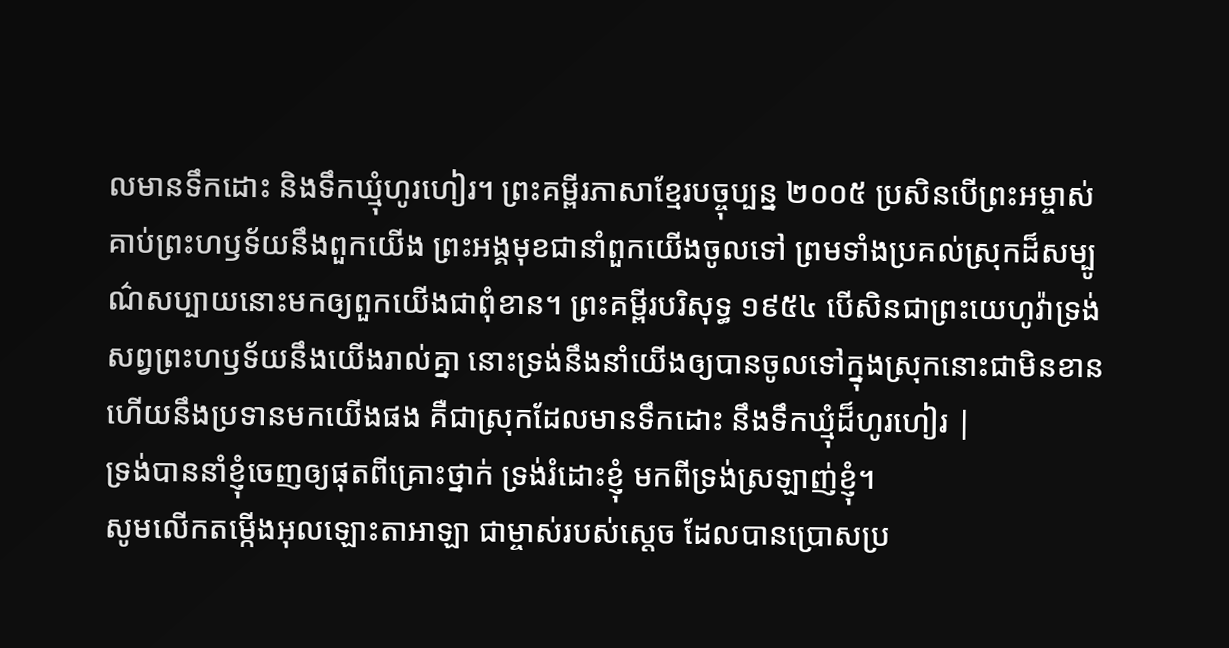លមានទឹកដោះ និងទឹកឃ្មុំហូរហៀរ។ ព្រះគម្ពីរភាសាខ្មែរបច្ចុប្បន្ន ២០០៥ ប្រសិនបើព្រះអម្ចាស់គាប់ព្រះហឫទ័យនឹងពួកយើង ព្រះអង្គមុខជានាំពួកយើងចូលទៅ ព្រមទាំងប្រគល់ស្រុកដ៏សម្បូណ៌សប្បាយនោះមកឲ្យពួកយើងជាពុំខាន។ ព្រះគម្ពីរបរិសុទ្ធ ១៩៥៤ បើសិនជាព្រះយេហូវ៉ាទ្រង់សព្វព្រះហឫទ័យនឹងយើងរាល់គ្នា នោះទ្រង់នឹងនាំយើងឲ្យបានចូលទៅក្នុងស្រុកនោះជាមិនខាន ហើយនឹងប្រទានមកយើងផង គឺជាស្រុកដែលមានទឹកដោះ នឹងទឹកឃ្មុំដ៏ហូរហៀរ |
ទ្រង់បាននាំខ្ញុំចេញឲ្យផុតពីគ្រោះថ្នាក់ ទ្រង់រំដោះខ្ញុំ មកពីទ្រង់ស្រឡាញ់ខ្ញុំ។
សូមលើកតម្កើងអុលឡោះតាអាឡា ជាម្ចាស់របស់ស្តេច ដែលបានប្រោសប្រ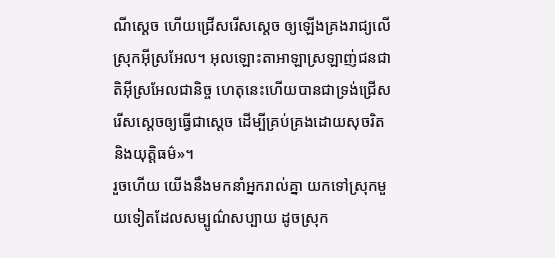ណីស្តេច ហើយជ្រើសរើសស្តេច ឲ្យឡើងគ្រងរាជ្យលើស្រុកអ៊ីស្រអែល។ អុលឡោះតាអាឡាស្រឡាញ់ជនជាតិអ៊ីស្រអែលជានិច្ច ហេតុនេះហើយបានជាទ្រង់ជ្រើសរើសស្តេចឲ្យធ្វើជាស្តេច ដើម្បីគ្រប់គ្រងដោយសុចរិត និងយុត្តិធម៌»។
រួចហើយ យើងនឹងមកនាំអ្នករាល់គ្នា យកទៅស្រុកមួយទៀតដែលសម្បូណ៌សប្បាយ ដូចស្រុក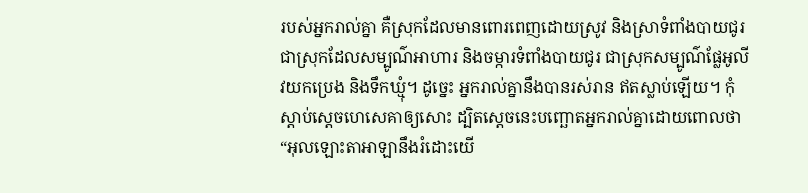របស់អ្នករាល់គ្នា គឺស្រុកដែលមានពោរពេញដោយស្រូវ និងស្រាទំពាំងបាយជូរ ជាស្រុកដែលសម្បូណ៌អាហារ និងចម្ការទំពាំងបាយជូរ ជាស្រុកសម្បូណ៌ផ្លែអូលីវយកប្រេង និងទឹកឃ្មុំ។ ដូច្នេះ អ្នករាល់គ្នានឹងបានរស់រាន ឥតស្លាប់ឡើយ។ កុំស្តាប់ស្តេចហេសេគាឲ្យសោះ ដ្បិតស្តេចនេះបញ្ឆោតអ្នករាល់គ្នាដោយពោលថា “អុលឡោះតាអាឡានឹងរំដោះយើ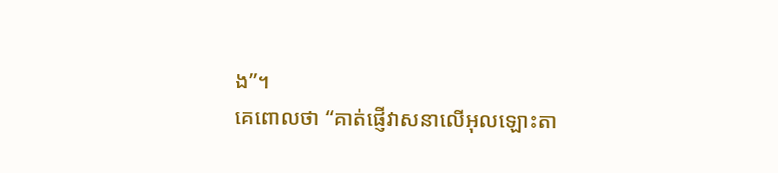ង”។
គេពោលថា “គាត់ផ្ញើវាសនាលើអុលឡោះតា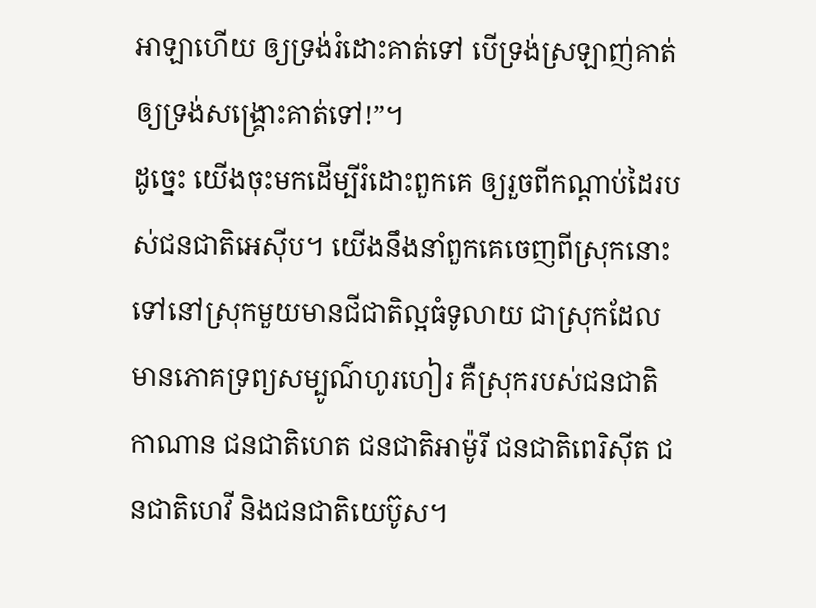អាឡាហើយ ឲ្យទ្រង់រំដោះគាត់ទៅ បើទ្រង់ស្រឡាញ់គាត់ ឲ្យទ្រង់សង្គ្រោះគាត់ទៅ!”។
ដូច្នេះ យើងចុះមកដើម្បីរំដោះពួកគេ ឲ្យរួចពីកណ្ដាប់ដៃរបស់ជនជាតិអេស៊ីប។ យើងនឹងនាំពួកគេចេញពីស្រុកនោះ ទៅនៅស្រុកមួយមានជីជាតិល្អធំទូលាយ ជាស្រុកដែលមានភោគទ្រព្យសម្បូណ៌ហូរហៀរ គឺស្រុករបស់ជនជាតិកាណាន ជនជាតិហេត ជនជាតិអាម៉ូរី ជនជាតិពេរិស៊ីត ជនជាតិហេវី និងជនជាតិយេប៊ូស។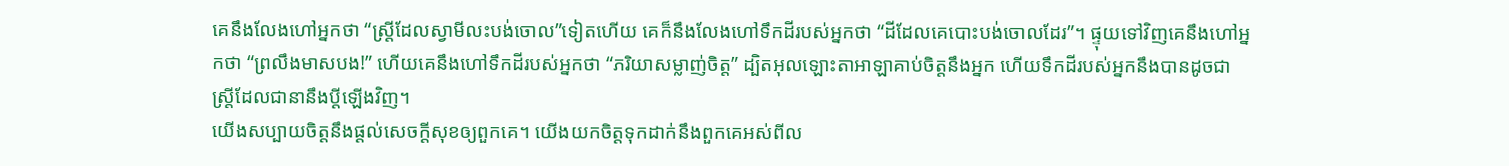គេនឹងលែងហៅអ្នកថា “ស្ត្រីដែលស្វាមីលះបង់ចោល”ទៀតហើយ គេក៏នឹងលែងហៅទឹកដីរបស់អ្នកថា “ដីដែលគេបោះបង់ចោលដែរ”។ ផ្ទុយទៅវិញគេនឹងហៅអ្នកថា “ព្រលឹងមាសបង!” ហើយគេនឹងហៅទឹកដីរបស់អ្នកថា “ភរិយាសម្លាញ់ចិត្ត” ដ្បិតអុលឡោះតាអាឡាគាប់ចិត្តនឹងអ្នក ហើយទឹកដីរបស់អ្នកនឹងបានដូចជា ស្ត្រីដែលជានានឹងប្ដីឡើងវិញ។
យើងសប្បាយចិត្តនឹងផ្ដល់សេចក្ដីសុខឲ្យពួកគេ។ យើងយកចិត្តទុកដាក់នឹងពួកគេអស់ពីល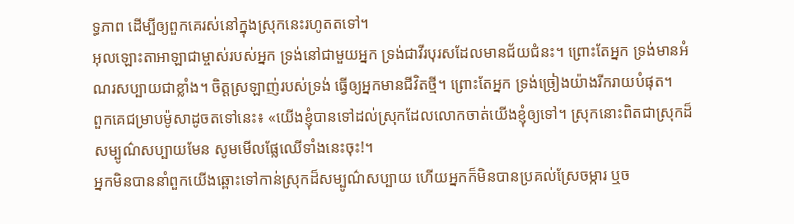ទ្ធភាព ដើម្បីឲ្យពួកគេរស់នៅក្នុងស្រុកនេះរហូតតទៅ។
អុលឡោះតាអាឡាជាម្ចាស់របស់អ្នក ទ្រង់នៅជាមួយអ្នក ទ្រង់ជាវីរបុរសដែលមានជ័យជំនះ។ ព្រោះតែអ្នក ទ្រង់មានអំណរសប្បាយជាខ្លាំង។ ចិត្តស្រឡាញ់របស់ទ្រង់ ធ្វើឲ្យអ្នកមានជីវិតថ្មី។ ព្រោះតែអ្នក ទ្រង់ច្រៀងយ៉ាងរីករាយបំផុត។
ពួកគេជម្រាបម៉ូសាដូចតទៅនេះ៖ «យើងខ្ញុំបានទៅដល់ស្រុកដែលលោកចាត់យើងខ្ញុំឲ្យទៅ។ ស្រុកនោះពិតជាស្រុកដ៏សម្បូណ៌សប្បាយមែន សូមមើលផ្លែឈើទាំងនេះចុះ!។
អ្នកមិនបាននាំពួកយើងឆ្ពោះទៅកាន់ស្រុកដ៏សម្បូណ៌សប្បាយ ហើយអ្នកក៏មិនបានប្រគល់ស្រែចម្ការ ឬច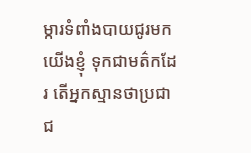ម្ការទំពាំងបាយជូរមកយើងខ្ញុំ ទុកជាមត៌កដែរ តើអ្នកស្មានថាប្រជាជ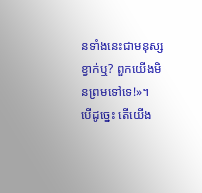នទាំងនេះជាមនុស្សខ្វាក់ឬ? ពួកយើងមិនព្រមទៅទេ!»។
បើដូច្នេះ តើយើង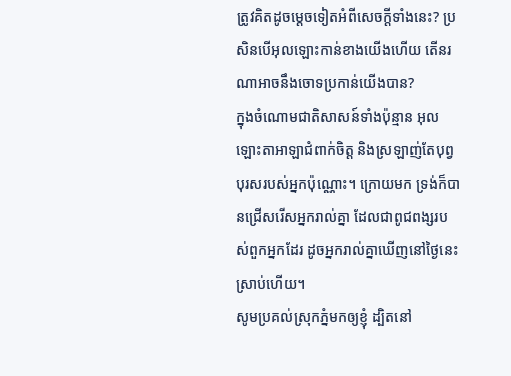ត្រូវគិតដូចម្ដេចទៀតអំពីសេចក្ដីទាំងនេះ? ប្រសិនបើអុលឡោះកាន់ខាងយើងហើយ តើនរណាអាចនឹងចោទប្រកាន់យើងបាន?
ក្នុងចំណោមជាតិសាសន៍ទាំងប៉ុន្មាន អុលឡោះតាអាឡាជំពាក់ចិត្ត និងស្រឡាញ់តែបុព្វបុរសរបស់អ្នកប៉ុណ្ណោះ។ ក្រោយមក ទ្រង់ក៏បានជ្រើសរើសអ្នករាល់គ្នា ដែលជាពូជពង្សរបស់ពួកអ្នកដែរ ដូចអ្នករាល់គ្នាឃើញនៅថ្ងៃនេះស្រាប់ហើយ។
សូមប្រគល់ស្រុកភ្នំមកឲ្យខ្ញុំ ដ្បិតនៅ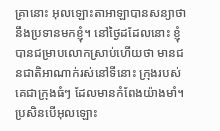គ្រានោះ អុលឡោះតាអាឡាបានសន្យាថា នឹងប្រទានមកខ្ញុំ។ នៅថ្ងៃដដែលនោះ ខ្ញុំបានជម្រាបលោកស្រាប់ហើយថា មានជនជាតិអាណាក់រស់នៅទីនោះ ក្រុងរបស់គេជាក្រុងធំៗ ដែលមានកំពែងយ៉ាងមាំ។ ប្រសិនបើអុលឡោះ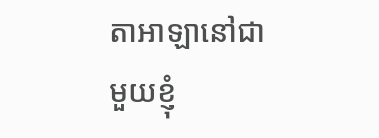តាអាឡានៅជាមួយខ្ញុំ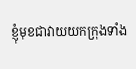ខ្ញុំមុខជាវាយយកក្រុងទាំង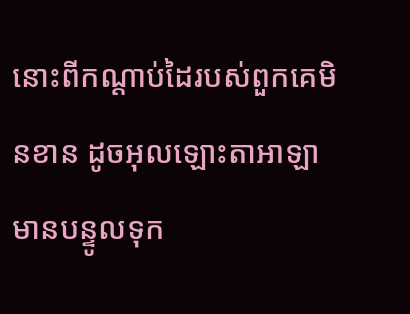នោះពីកណ្តាប់ដៃរបស់ពួកគេមិនខាន ដូចអុលឡោះតាអាឡាមានបន្ទូលទុក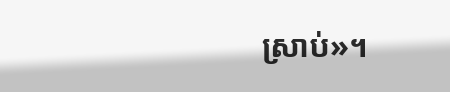ស្រាប់»។